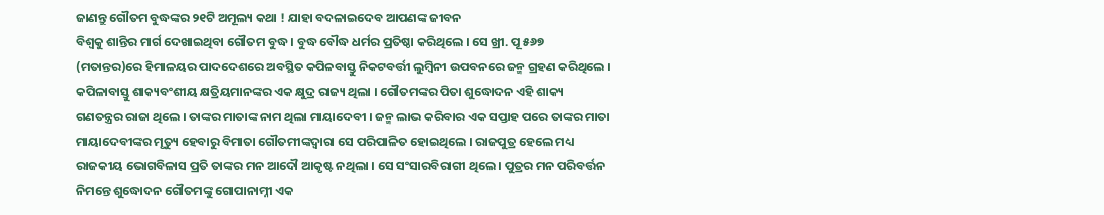ଜାଣନ୍ତୁ ଗୌତମ ବୁଦ୍ଧଙ୍କର ୨୧ଟି ଅମୂଲ୍ୟ କଥା ! ଯାହା ବଦଳାଇଦେବ ଆପଣଙ୍କ ଜୀବନ
ବିଶ୍ବକୁ ଶାନ୍ତିର ମାର୍ଗ ଦେଖାଇଥିବା ଗୌତମ ବୁଦ୍ଧ । ବୁଦ୍ଧ ବୌଦ୍ଧ ଧର୍ମର ପ୍ରତିଷ୍ଠା କରିଥିଲେ । ସେ ଖ୍ରୀ. ପୂ ୫୬୭ (ମତାନ୍ତର)ରେ ହିମାଳୟର ପାଦଦେଶରେ ଅବସ୍ଥିତ କପିଳବାସ୍ତୁ ନିକଟବର୍ତ୍ତୀ ଲୁମ୍ବିନୀ ଉପବନରେ ଜନ୍ମ ଗ୍ରହଣ କରିଥିଲେ । କପିଳାବାସ୍ତୁ ଶାକ୍ୟବଂଶୀୟ କ୍ଷତ୍ରିୟମାନଙ୍କର ଏକ କ୍ଷୁଦ୍ର ରାଜ୍ୟ ଥିଲା । ଗୌତମଙ୍କର ପିତା ଶୁଦ୍ଧୋଦନ ଏହି ଶାକ୍ୟ ଗଣତନ୍ତ୍ରର ରାଜା ଥିଲେ । ତାଙ୍କର ମାତାଙ୍କ ନାମ ଥିଲା ମାୟାଦେବୀ । ଜନ୍ମ ଲାଭ କରିବାର ଏକ ସପ୍ତାହ ପରେ ତାଙ୍କର ମାତା ମାୟାଦେବୀଙ୍କର ମୃତ୍ୟୁ ହେବାରୁ ବିମାତା ଗୌତମୀଙ୍କଦ୍ୱାରା ସେ ପରିପାଳିତ ହୋଇଥିଲେ । ରାଜପୁତ୍ର ହେଲେ ମଧ୍ୟ ରାଜକୀୟ ଭୋଗବିଳାସ ପ୍ରତି ତାଙ୍କର ମନ ଆଦୌ ଆକୃଷ୍ଟ ନଥିଲା । ସେ ସଂସାରବିରାଗୀ ଥିଲେ । ପୁତ୍ରର ମନ ପରିବର୍ତ୍ତନ ନିମନ୍ତେ ଶୁଦ୍ଧୋଦନ ଗୌତମଙ୍କୁ ଗୋପାନାମ୍ନୀ ଏକ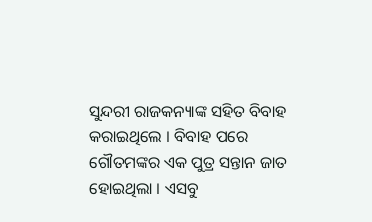ସୁନ୍ଦରୀ ରାଜକନ୍ୟାଙ୍କ ସହିତ ବିବାହ କରାଇଥିଲେ । ବିବାହ ପରେ ଗୌତମଙ୍କର ଏକ ପୁତ୍ର ସନ୍ତାନ ଜାତ ହୋଇଥିଲା । ଏସବୁ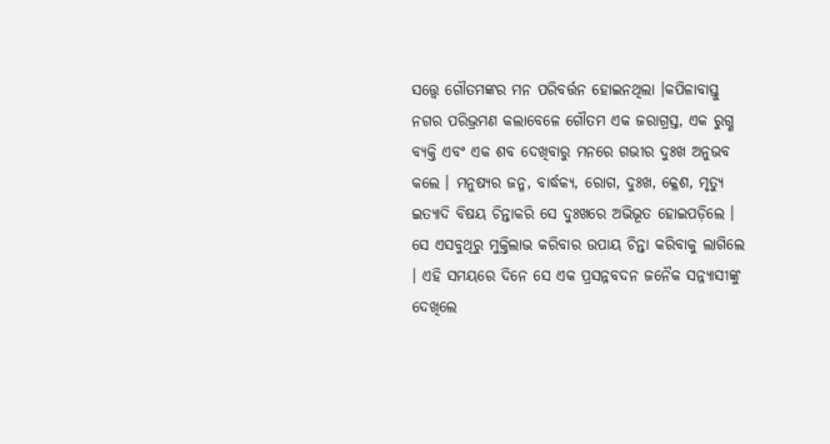ସତ୍ତ୍ୱେ ଗୌତମଙ୍କର ମନ ପରିବର୍ତ୍ତନ ହୋଇନଥିଲା ।କପିଳାବାସ୍ତୁ ନଗର ପରିଭ୍ରମଣ କଲାବେଳେ ଗୌତମ ଏକ ଜରାଗ୍ରସ୍ତ, ଏକ ରୁଗ୍ଣ ବ୍ୟକ୍ତି ଏବଂ ଏକ ଶବ ଦେଖିବାରୁ ମନରେ ଗଭୀର ଦୁଃଖ ଅନୁଭବ କଲେ । ମନୁଷ୍ୟର ଜନ୍ମ, ବାର୍ଦ୍ଧକ୍ୟ, ରୋଗ, ଦୁଃଖ, କ୍ଳେଶ, ମୃତ୍ୟୁ ଇତ୍ୟାଦି ବିଷୟ ଚିନ୍ତାକରି ସେ ଦୁଃଖରେ ଅଭିଭୂତ ହୋଇପଡ଼ିଲେ । ସେ ଏସବୁଥିରୁ ମୁକ୍ତିଲାଭ କରିବାର ଉପାୟ ଚିନ୍ତା କରିବାକୁ ଲାଗିଲେ । ଏହି ସମୟରେ ଦିନେ ସେ ଏକ ପ୍ରସନ୍ନବଦନ ଜନୈକ ସନ୍ନ୍ୟାସୀଙ୍କୁ ଦେଖିଲେ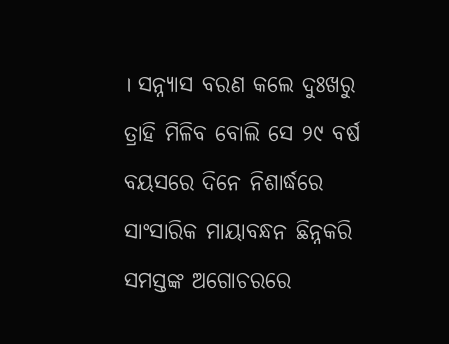। ସନ୍ନ୍ୟାସ ବରଣ କଲେ ଦୁଃଖରୁ ତ୍ରାହି ମିଳିବ ବୋଲି ସେ ୨୯ ବର୍ଷ ବୟସରେ ଦିନେ ନିଶାର୍ଦ୍ଧରେ ସାଂସାରିକ ମାୟାବନ୍ଧନ ଛିନ୍ନକରି ସମସ୍ତଙ୍କ ଅଗୋଚରରେ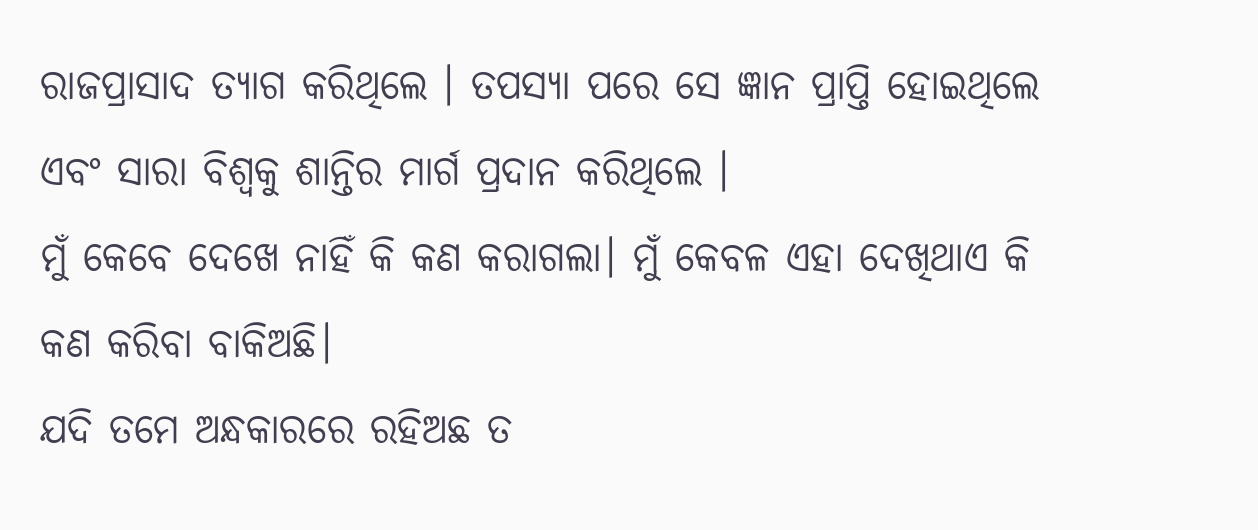ରାଜପ୍ରାସାଦ ତ୍ୟାଗ କରିଥିଲେ । ତପସ୍ୟା ପରେ ସେ ଜ୍ଞାନ ପ୍ରାପ୍ତି ହୋଇଥିଲେ ଏବଂ ସାରା ବିଶ୍ବକୁ ଶାନ୍ତିର ମାର୍ଗ ପ୍ରଦାନ କରିଥିଲେ ।
ମୁଁ କେବେ ଦେଖେ ନାହିଁ କି କଣ କରାଗଲା। ମୁଁ କେବଳ ଏହା ଦେଖିଥାଏ କି କଣ କରିବା ବାକିଅଛି।
ଯଦି ତମେ ଅନ୍ଧକାରରେ ରହିଅଛ ତ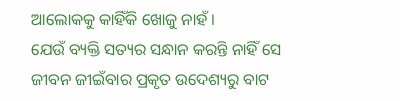ଆଲୋକକୁ କାହିଁକି ଖୋଜୁ ନାହଁ।
ଯେଉଁ ବ୍ୟକ୍ତି ସତ୍ୟର ସନ୍ଧାନ କରନ୍ତି ନାହିଁ ସେ ଜୀବନ ଜୀଇଁବାର ପ୍ରକୃତ ଉଦେଶ୍ୟରୁ ବାଟ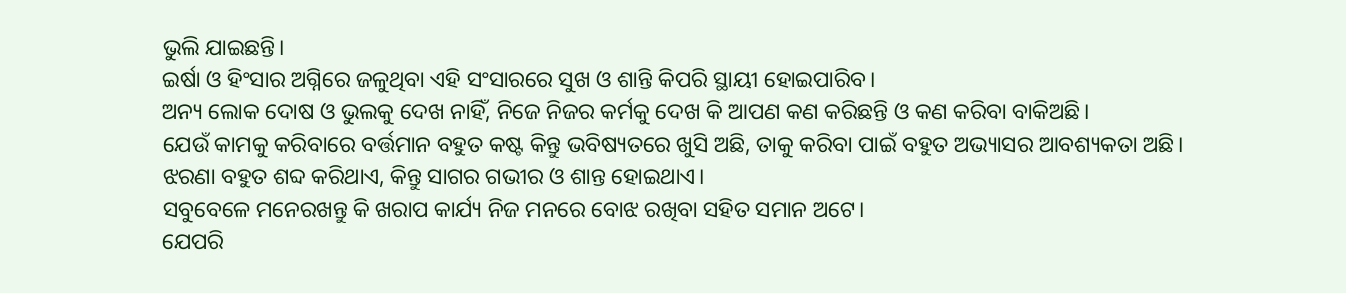ଭୁଲି ଯାଇଛନ୍ତି।
ଇର୍ଷା ଓ ହିଂସାର ଅଗ୍ନିରେ ଜଳୁଥିବା ଏହି ସଂସାରରେ ସୁଖ ଓ ଶାନ୍ତି କିପରି ସ୍ଥାୟୀ ହୋଇପାରିବ।
ଅନ୍ୟ ଲୋକ ଦୋଷ ଓ ଭୁଲକୁ ଦେଖ ନାହିଁ, ନିଜେ ନିଜର କର୍ମକୁ ଦେଖ କି ଆପଣ କଣ କରିଛନ୍ତି ଓ କଣ କରିବା ବାକିଅଛି।
ଯେଉଁ କାମକୁ କରିବାରେ ବର୍ତ୍ତମାନ ବହୁତ କଷ୍ଟ କିନ୍ତୁ ଭବିଷ୍ୟତରେ ଖୁସି ଅଛି, ତାକୁ କରିବା ପାଇଁ ବହୁତ ଅଭ୍ୟାସର ଆବଶ୍ୟକତା ଅଛି।
ଝରଣା ବହୁତ ଶବ୍ଦ କରିଥାଏ, କିନ୍ତୁ ସାଗର ଗଭୀର ଓ ଶାନ୍ତ ହୋଇଥାଏ।
ସବୁବେଳେ ମନେରଖନ୍ତୁ କି ଖରାପ କାର୍ଯ୍ୟ ନିଜ ମନରେ ବୋଝ ରଖିବା ସହିତ ସମାନ ଅଟେ।
ଯେପରି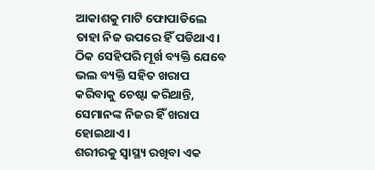ଆକାଶକୁ ମାଟି ଫୋପାଡିଲେ ତାହା ନିଜ ଉପରେ ହିଁ ପଡିଥାଏ। ଠିକ ସେହିପରି ମୂର୍ଖ ବ୍ୟକ୍ତି ଯେବେ ଭଲ ବ୍ୟକ୍ତି ସହିତ ଖରାପ କରିବାକୁ ଚେଷ୍ଟା କରିଥାନ୍ତି, ସେମାନଙ୍କ ନିଜର ହିଁ ଖରାପ ହୋଇଥାଏ।
ଶରୀରକୁ ସ୍ୱାସ୍ଥ୍ୟ ରଖିବା ଏକ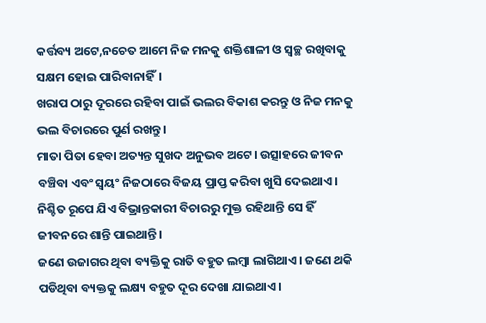କର୍ତ୍ତବ୍ୟ ଅଟେ,ନଚେତ ଆମେ ନିଜ ମନକୁ ଶକ୍ତିଶାଳୀ ଓ ସ୍ୱଚ୍ଛ ରଖିବାକୁ ସକ୍ଷମ ହୋଇ ପାରିବାନାହିଁ।
ଖରାପ ଠାରୁ ଦୂରରେ ରହିବା ପାଇଁ ଭଲର ବିକାଶ କରନ୍ତୁ ଓ ନିଜ ମନକୁ ଭଲ ବିଚାରରେ ପୁର୍ଣ ରଖନ୍ତୁ।
ମାତା ପିତା ହେବା ଅତ୍ୟନ୍ତ ସୁଖଦ ଅନୁଭବ ଅଟେ। ଉତ୍ସାହରେ ଜୀବନ ବଞ୍ଚିବା ଏବଂ ସ୍ୱୟଂ ନିଜଠାରେ ବିଜୟ ପ୍ରାପ୍ତ କରିବା ଖୁସି ଦେଇଥାଏ।
ନିଶ୍ଚିତ ରୂପେ ଯିଏ ବିଭ୍ରାନ୍ତକାରୀ ବିଚାରରୁ ମୁକ୍ତ ରହିଥାନ୍ତି ସେ ହିଁ ଜୀବନରେ ଶାନ୍ତି ପାଇଥାନ୍ତି।
ଜଣେ ଉଜାଗର ଥିବା ବ୍ୟକ୍ତିକୁ ରାତି ବହୁତ ଲମ୍ବା ଲାଗିଥାଏ। ଜଣେ ଥକି ପଡିଥିବା ବ୍ୟକ୍ତକୁ ଲକ୍ଷ୍ୟ ବହୁତ ଦୂର ଦେଖା ଯାଇଥାଏ।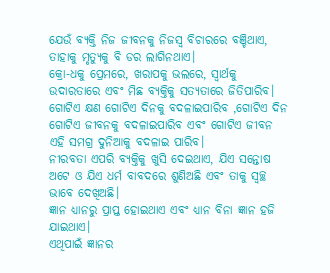ଯେଉଁ ବ୍ୟକ୍ତି ନିଜ ଜୀବନକୁ ନିଜସ୍ୱ ବିଚାରରେ ବଞ୍ଚିଥାଏ, ତାହାକୁ ମୃତ୍ୟୁକୁ ବି ଡର ଲାଗିନଥାଏ।
କ୍ରୋ-ଧକୁ ପ୍ରେମରେ, ଖରାପକୁ ଭଲରେ, ସ୍ୱାର୍ଥକୁ ଉଦାରତାରେ ଏବଂ ମିଛ ବ୍ୟକ୍ତିକୁ ସତ୍ୟତାରେ ଜିତିପାରିବ।
ଗୋଟିଏ କ୍ଷଣ ଗୋଟିଏ ଦିନକୁ ବଦଳାଇପାରିବ ,ଗୋଟିଏ ଦିନ ଗୋଟିଏ ଜୀବନକୁ ବଦଳାଇପାରିବ ଏବଂ ଗୋଟିଏ ଜୀବନ ଏହି ସମଗ୍ର ଦୁନିଆକୁ ବଦଳାଇ ପାରିବ।
ନୀରବତା ଏପରି ବ୍ୟକ୍ତିକୁ ଖୁସି ଦେଇଥାଏ, ଯିଏ ସନ୍ତୋଷ ଅଟେ ଓ ଯିଏ ଧର୍ମ ବାବଦରେ ଶୁଣିଅଛି ଏବଂ ତାକୁ ସ୍ୱଚ୍ଛ ଭାବେ ଦେଖିଅଛି।
ଜ୍ଞାନ ଧ୍ୟାନରୁ ପ୍ରାପ୍ତ ହୋଇଥାଏ ଏବଂ ଧ୍ୟାନ ବିନା ଜ୍ଞାନ ହଜି ଯାଇଥାଏ।
ଏଥିପାଇଁ ଜ୍ଞାନର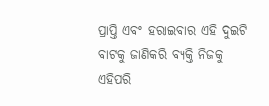ପ୍ରାପ୍ତି ଏବଂ ହରାଇବାର ଏହି ଦୁଇଟି ବାଟକୁ ଜାଣିକରି ବ୍ୟକ୍ତି ନିଜକୁ ଏହିପରି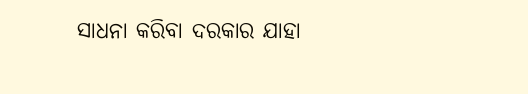ସାଧନା କରିବା ଦରକାର ଯାହା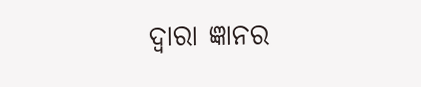ଦ୍ୱାରା ଜ୍ଞାନର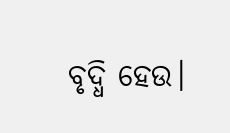ବୃଦ୍ଧି ହେଉ।